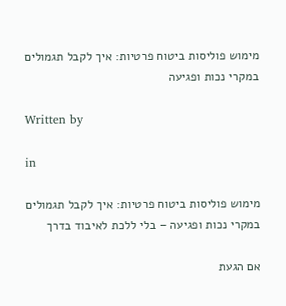מימוש פוליסות ביטוח פרטיות: איך לקבל תגמולים במקרי נכות ופגיעה

Written by

in

מימוש פוליסות ביטוח פרטיות: איך לקבל תגמולים במקרי נכות ופגיעה – בלי ללכת לאיבוד בדרך

אם הגעת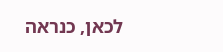לכאן, כנראה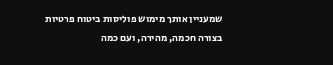שמעניין אותך מימוש פוליסות ביטוח פרטיות בצורה חכמה, מהירה, ועם כמה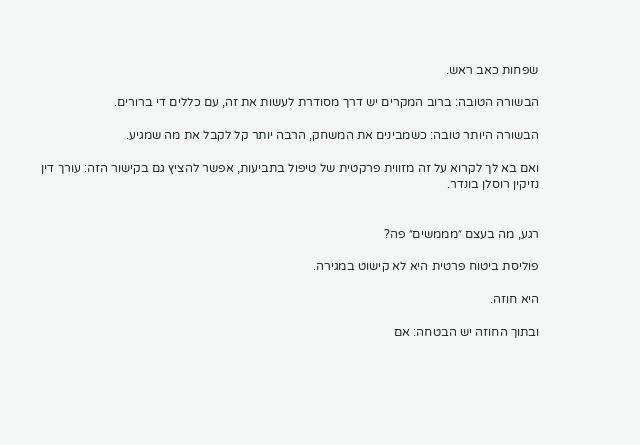שפחות כאב ראש.

הבשורה הטובה: ברוב המקרים יש דרך מסודרת לעשות את זה, עם כללים די ברורים.

הבשורה היותר טובה: כשמבינים את המשחק, הרבה יותר קל לקבל את מה שמגיע.

ואם בא לך לקרוא על זה מזווית פרקטית של טיפול בתביעות, אפשר להציץ גם בקישור הזה: עורך דין נזיקין רוסלן בונדר.


רגע, מה בעצם ״מממשים״ פה?

פוליסת ביטוח פרטית היא לא קישוט במגירה.

היא חוזה.

ובתוך החוזה יש הבטחה: אם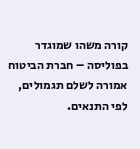קורה משהו שמוגדר בפוליסה – חברת הביטוח אמורה לשלם תגמולים, לפי התנאים.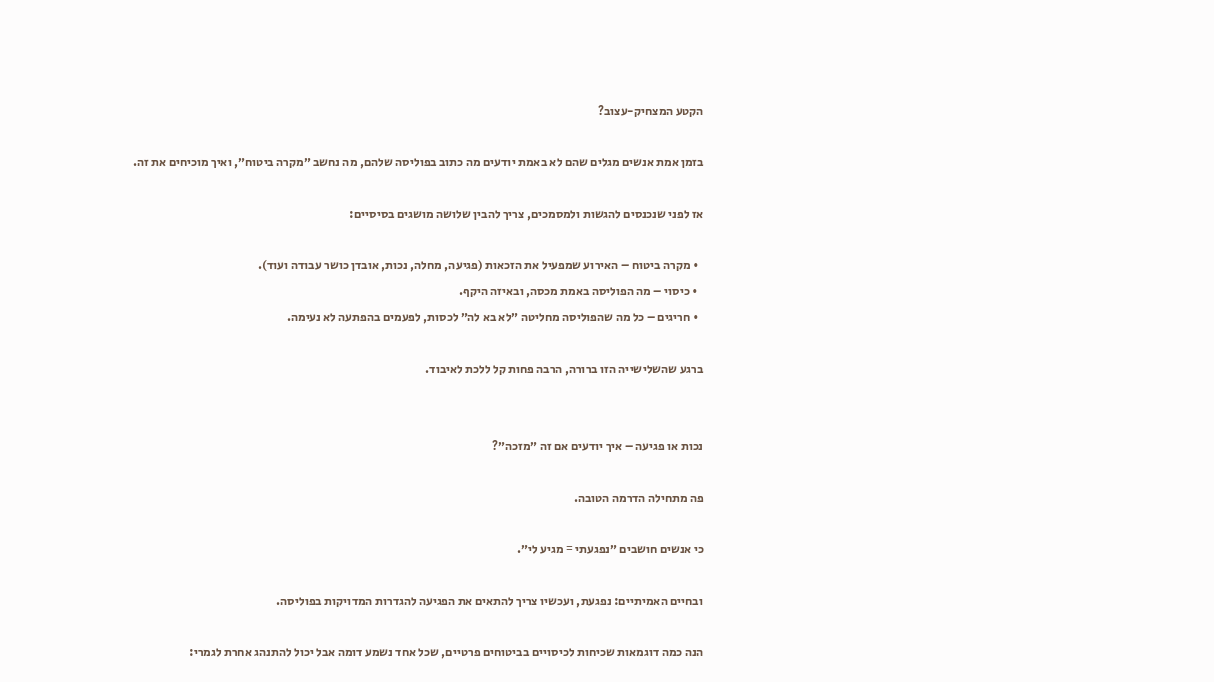הקטע המצחיק-עצוב?

בזמן אמת אנשים מגלים שהם לא באמת יודעים מה כתוב בפוליסה שלהם, מה נחשב ״מקרה ביטוח״, ואיך מוכיחים את זה.

אז לפני שנכנסים להגשות ולמסמכים, צריך להבין שלושה מושגים בסיסיים:

  • מקרה ביטוח – האירוע שמפעיל את הזכאות (פגיעה, מחלה, נכות, אובדן כושר עבודה ועוד).
  • כיסוי – מה הפוליסה באמת מכסה, ובאיזה היקף.
  • חריגים – כל מה שהפוליסה מחליטה ״לא בא לה״ לכסות, לפעמים בהפתעה לא נעימה.

ברגע שהשלישייה הזו ברורה, הרבה פחות קל ללכת לאיבוד.


נכות או פגיעה – איך יודעים אם זה ״מזכה״?

פה מתחילה הדרמה הטובה.

כי אנשים חושבים ״נפגעתי = מגיע לי״.

ובחיים האמיתיים: נפגעת, ועכשיו צריך להתאים את הפגיעה להגדרות המדויקות בפוליסה.

הנה כמה דוגמאות שכיחות לכיסויים בביטוחים פרטיים, שכל אחד נשמע דומה אבל יכול להתנהג אחרת לגמרי: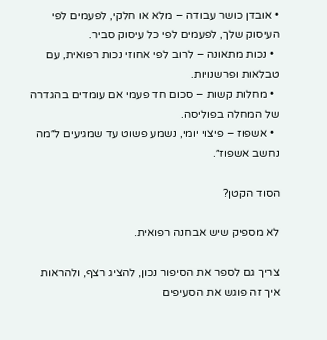• אובדן כושר עבודה – מלא או חלקי, לפעמים לפי העיסוק שלך, לפעמים לפי כל עיסוק סביר.
  • נכות מתאונה – לרוב לפי אחוזי נכות רפואית, עם טבלאות ופרשנויות.
  • מחלות קשות – סכום חד פעמי אם עומדים בהגדרה של המחלה בפוליסה.
  • אשפוז – פיצוי יומי, נשמע פשוט עד שמגיעים ל״מה נחשב אשפוז״.

הסוד הקטן?

לא מספיק שיש אבחנה רפואית.

צריך גם לספר את הסיפור נכון, להציג רצף, ולהראות איך זה פוגש את הסעיפים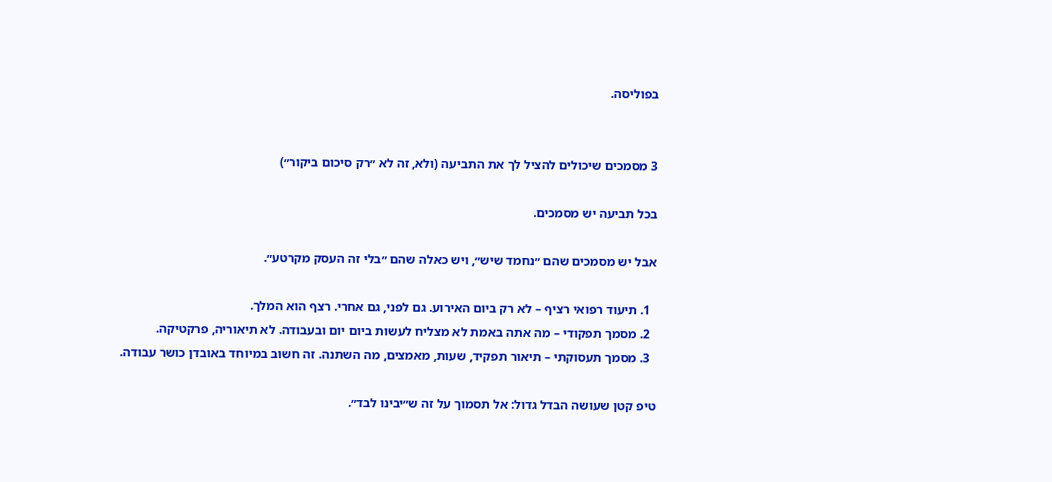בפוליסה.


3 מסמכים שיכולים להציל לך את התביעה (ולא, זה לא ״רק סיכום ביקור״)

בכל תביעה יש מסמכים.

אבל יש מסמכים שהם ״נחמד שיש״, ויש כאלה שהם ״בלי זה העסק מקרטע״.

  1. תיעוד רפואי רציף – לא רק ביום האירוע. גם לפני, גם אחרי. רצף הוא המלך.
  2. מסמך תפקודי – מה אתה באמת לא מצליח לעשות ביום יום ובעבודה. לא תיאוריה, פרקטיקה.
  3. מסמך תעסוקתי – תיאור תפקיד, שעות, מאמצים, מה השתנה. זה חשוב במיוחד באובדן כושר עבודה.

טיפ קטן שעושה הבדל גדול: אל תסמוך על זה ש״יבינו לבד״.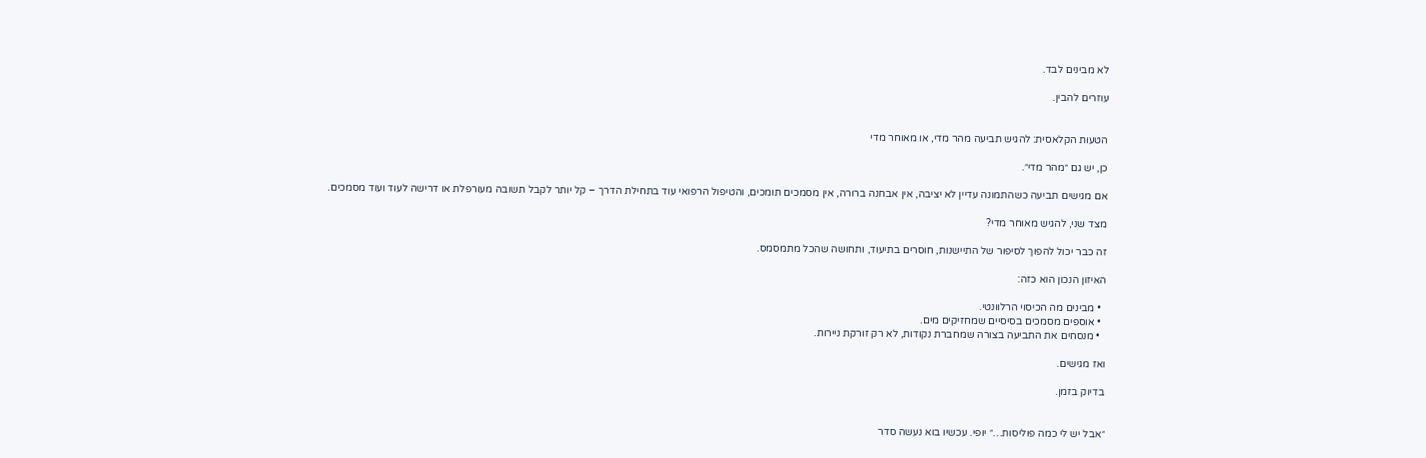לא מבינים לבד.

עוזרים להבין.


הטעות הקלאסית: להגיש תביעה מהר מדי, או מאוחר מדי

כן, יש גם ״מהר מדי״.

אם מגישים תביעה כשהתמונה עדיין לא יציבה, אין אבחנה ברורה, אין מסמכים תומכים, והטיפול הרפואי עוד בתחילת הדרך – קל יותר לקבל תשובה מעורפלת או דרישה לעוד ועוד מסמכים.

מצד שני, להגיש מאוחר מדי?

זה כבר יכול להפוך לסיפור של התיישנות, חוסרים בתיעוד, ותחושה שהכל מתמסמס.

האיזון הנכון הוא כזה:

  • מבינים מה הכיסוי הרלוונטי.
  • אוספים מסמכים בסיסיים שמחזיקים מים.
  • מנסחים את התביעה בצורה שמחברת נקודות, לא רק זורקת ניירות.

ואז מגישים.

בדיוק בזמן.


״אבל יש לי כמה פוליסות…״ יופי. עכשיו בוא נעשה סדר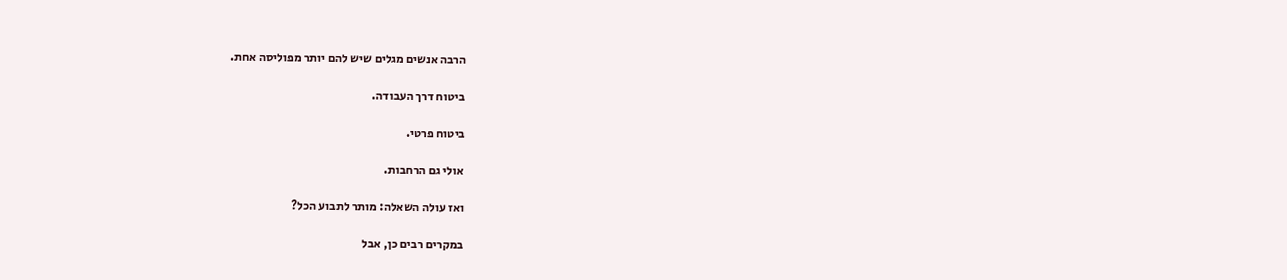הרבה אנשים מגלים שיש להם יותר מפוליסה אחת.

ביטוח דרך העבודה.

ביטוח פרטי.

אולי גם הרחבות.

ואז עולה השאלה: מותר לתבוע הכל?

במקרים רבים כן, אבל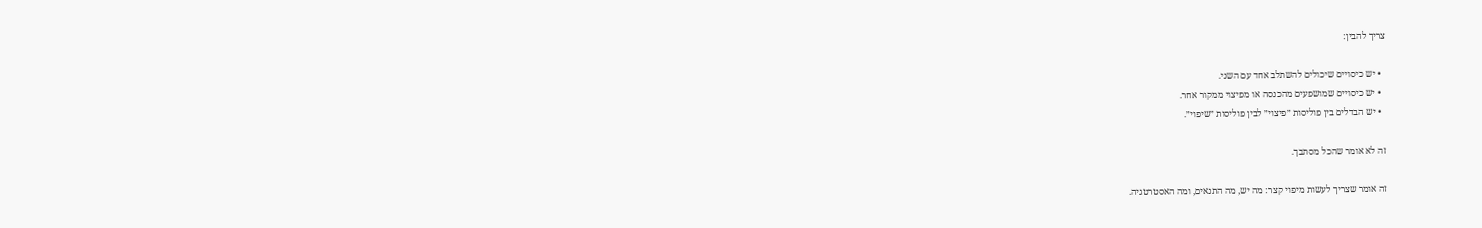צריך להבין:

  • יש כיסויים שיכולים להשתלב אחד עם השני.
  • יש כיסויים שמושפעים מהכנסה או מפיצוי ממקור אחר.
  • יש הבדלים בין פוליסות ״פיצוי״ לבין פוליסות ״שיפוי״.

זה לא אומר שהכל מסתבך.

זה אומר שצריך לעשות מיפוי קצר: מה יש, מה התנאים, ומה האסטרטגיה.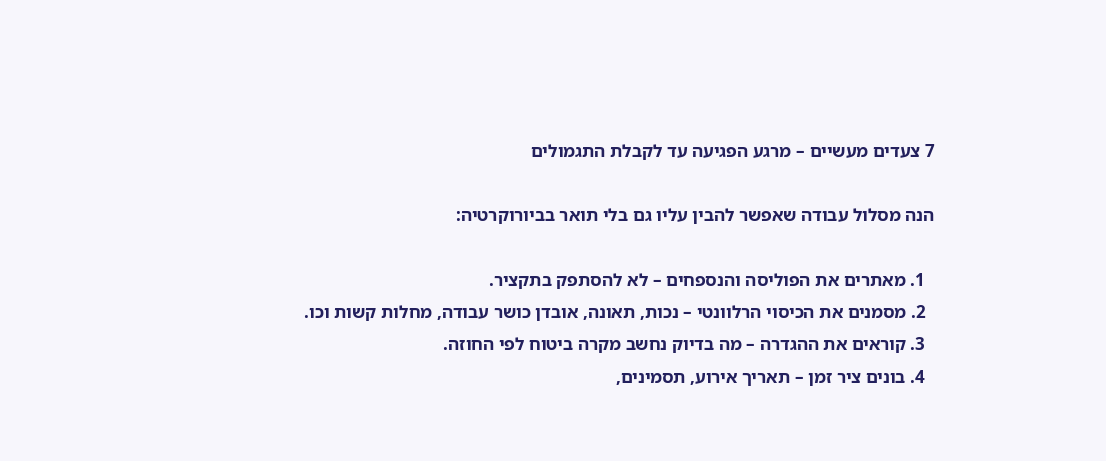7 צעדים מעשיים – מרגע הפגיעה עד לקבלת התגמולים

הנה מסלול עבודה שאפשר להבין עליו גם בלי תואר בביורוקרטיה:

  1. מאתרים את הפוליסה והנספחים – לא להסתפק בתקציר.
  2. מסמנים את הכיסוי הרלוונטי – נכות, תאונה, אובדן כושר עבודה, מחלות קשות וכו.
  3. קוראים את ההגדרה – מה בדיוק נחשב מקרה ביטוח לפי החוזה.
  4. בונים ציר זמן – תאריך אירוע, תסמינים,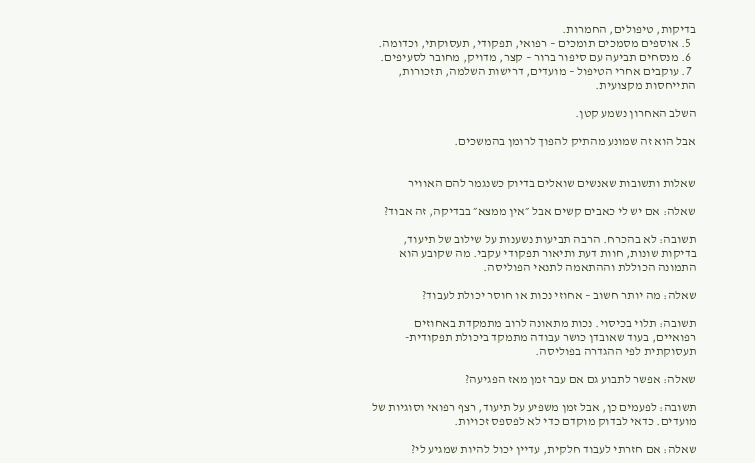בדיקות, טיפולים, החמרות.
  5. אוספים מסמכים תומכים – רפואי, תפקודי, תעסוקתי, וכדומה.
  6. מנסחים תביעה עם סיפור ברור – קצר, מדויק, מחובר לסעיפים.
  7. עוקבים אחרי הטיפול – מועדים, דרישות השלמה, תזכורות, התייחסות מקצועית.

השלב האחרון נשמע קטן.

אבל הוא זה שמונע מהתיק להפוך לרומן בהמשכים.


שאלות ותשובות שאנשים שואלים בדיוק כשנגמר להם האוויר

שאלה: אם יש לי כאבים קשים אבל ״אין ממצא״ בבדיקה, זה אבוד?

תשובה: לא בהכרח. הרבה תביעות נשענות על שילוב של תיעוד, בדיקות שונות, חוות דעת ותיאור תפקודי עקבי. מה שקובע הוא התמונה הכוללת וההתאמה לתנאי הפוליסה.

שאלה: מה יותר חשוב – אחוזי נכות או חוסר יכולת לעבוד?

תשובה: תלוי בכיסוי. נכות מתאונה לרוב מתמקדת באחוזים רפואיים, בעוד שאובדן כושר עבודה מתמקד ביכולת תפקודית-תעסוקתית לפי ההגדרה בפוליסה.

שאלה: אפשר לתבוע גם אם עבר זמן מאז הפגיעה?

תשובה: לפעמים כן, אבל זמן משפיע על תיעוד, רצף רפואי וסוגיות של מועדים. כדאי לבדוק מוקדם כדי לא לפספס זכויות.

שאלה: אם חזרתי לעבוד חלקית, עדיין יכול להיות שמגיע לי?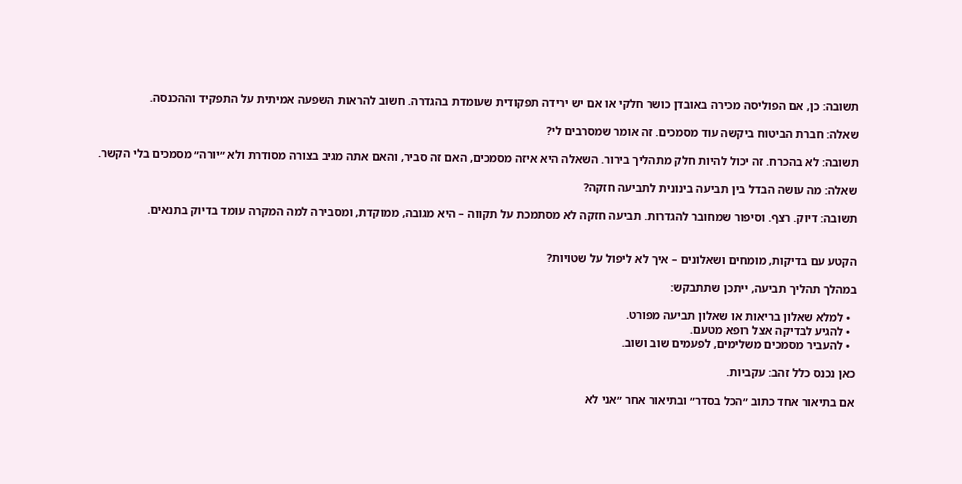תשובה: כן, אם הפוליסה מכירה באובדן כושר חלקי או אם יש ירידה תפקודית שעומדת בהגדרה. חשוב להראות השפעה אמיתית על התפקיד וההכנסה.

שאלה: חברת הביטוח ביקשה עוד מסמכים. זה אומר שמסרבים לי?

תשובה: לא בהכרח. זה יכול להיות חלק מתהליך בירור. השאלה היא איזה מסמכים, האם זה סביר, והאם אתה מגיב בצורה מסודרת ולא ״יורה״ מסמכים בלי הקשר.

שאלה: מה עושה הבדל בין תביעה בינונית לתביעה חזקה?

תשובה: דיוק. רצף. וסיפור שמחובר להגדרות. תביעה חזקה לא מסתמכת על תקווה – היא מגובה, ממוקדת, ומסבירה למה המקרה עומד בדיוק בתנאים.


הקטע עם בדיקות, מומחים ושאלונים – איך לא ליפול על שטויות?

במהלך תהליך תביעה, ייתכן שתתבקש:

  • למלא שאלון בריאות או שאלון תביעה מפורט.
  • להגיע לבדיקה אצל רופא מטעם.
  • להעביר מסמכים משלימים, לפעמים שוב ושוב.

כאן נכנס כלל זהב: עקביות.

אם בתיאור אחד כתוב ״הכל בסדר״ ובתיאור אחר ״אני לא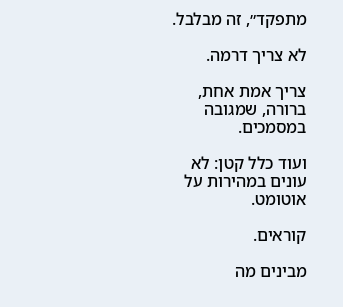מתפקד״, זה מבלבל.

לא צריך דרמה.

צריך אמת אחת, ברורה, שמגובה במסמכים.

ועוד כלל קטן: לא עונים במהירות על אוטומט.

קוראים.

מבינים מה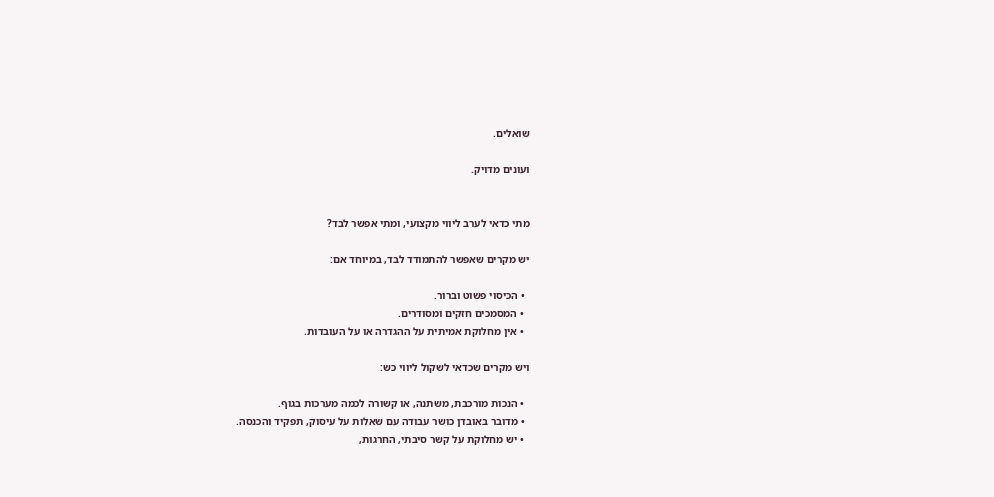שואלים.

ועונים מדויק.


מתי כדאי לערב ליווי מקצועי, ומתי אפשר לבד?

יש מקרים שאפשר להתמודד לבד, במיוחד אם:

  • הכיסוי פשוט וברור.
  • המסמכים חזקים ומסודרים.
  • אין מחלוקת אמיתית על ההגדרה או על העובדות.

ויש מקרים שכדאי לשקול ליווי כש:

  • הנכות מורכבת, משתנה, או קשורה לכמה מערכות בגוף.
  • מדובר באובדן כושר עבודה עם שאלות על עיסוק, תפקיד והכנסה.
  • יש מחלוקת על קשר סיבתי, החרגות,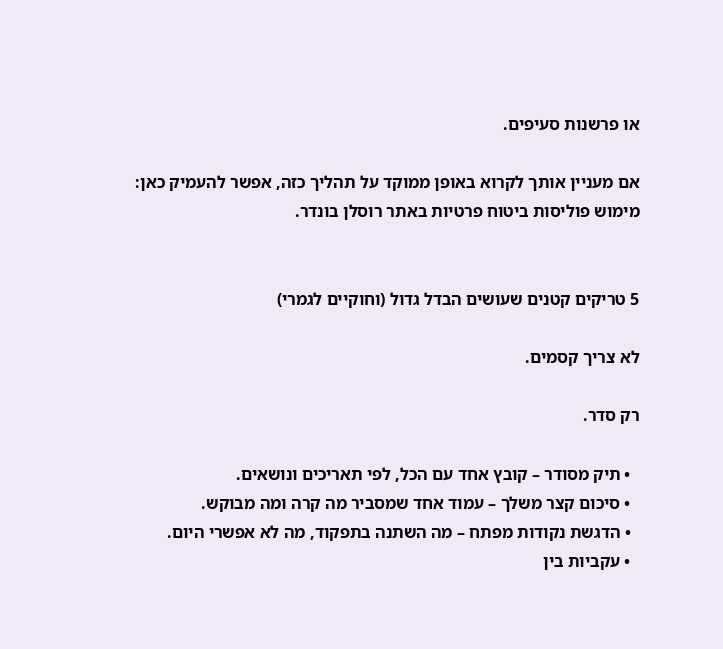או פרשנות סעיפים.

אם מעניין אותך לקרוא באופן ממוקד על תהליך כזה, אפשר להעמיק כאן: מימוש פוליסות ביטוח פרטיות באתר רוסלן בונדר.


5 טריקים קטנים שעושים הבדל גדול (וחוקיים לגמרי)

לא צריך קסמים.

רק סדר.

  • תיק מסודר – קובץ אחד עם הכל, לפי תאריכים ונושאים.
  • סיכום קצר משלך – עמוד אחד שמסביר מה קרה ומה מבוקש.
  • הדגשת נקודות מפתח – מה השתנה בתפקוד, מה לא אפשרי היום.
  • עקביות בין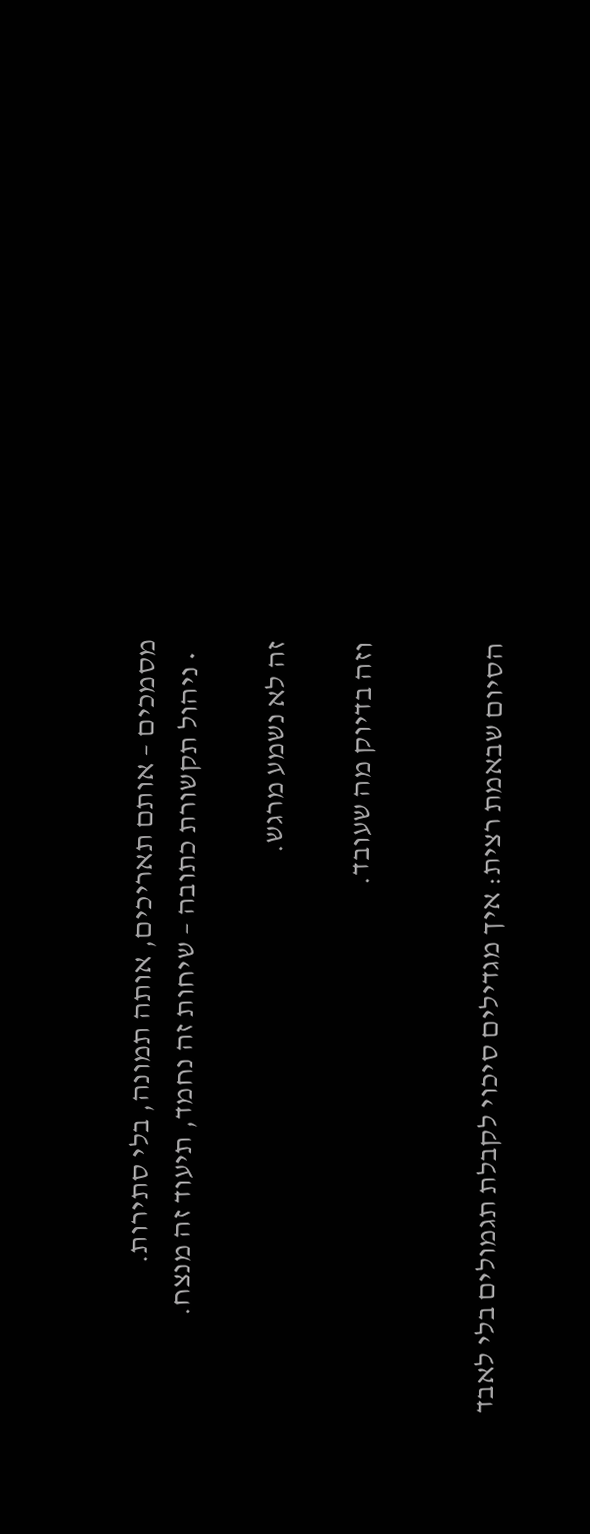מסמכים – אותם תאריכים, אותה תמונה, בלי סתירות.
  • ניהול תקשורת כתובה – שיחות זה נחמד, תיעוד זה מנצח.

זה לא נשמע מרגש.

וזה בדיוק מה שעובד.


הסיום שבאמת רצית: איך מגדילים סיכוי לקבלת תגמולים בלי לאבד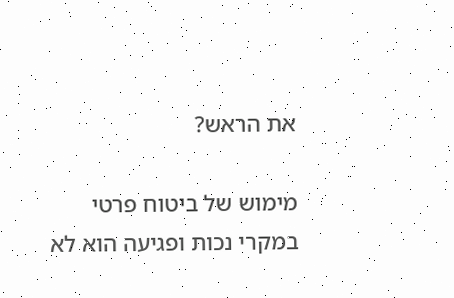את הראש?

מימוש של ביטוח פרטי במקרי נכות ופגיעה הוא לא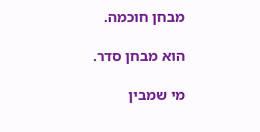מבחן חוכמה.

הוא מבחן סדר.

מי שמבין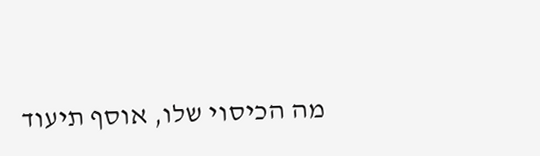מה הכיסוי שלו, אוסף תיעוד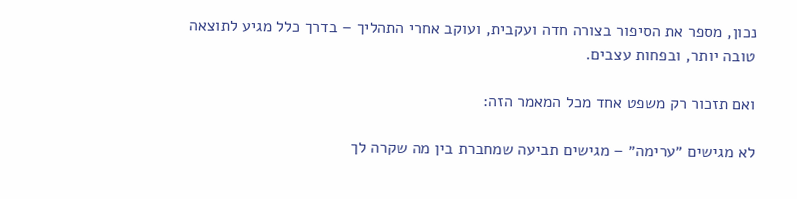נכון, מספר את הסיפור בצורה חדה ועקבית, ועוקב אחרי התהליך – בדרך כלל מגיע לתוצאה טובה יותר, ובפחות עצבים.

ואם תזכור רק משפט אחד מכל המאמר הזה:

לא מגישים ״ערימה״ – מגישים תביעה שמחברת בין מה שקרה לך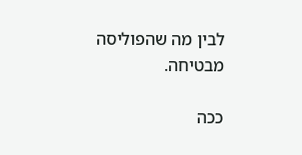לבין מה שהפוליסה מבטיחה.

ככה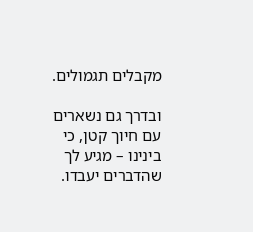מקבלים תגמולים.

ובדרך גם נשארים עם חיוך קטן, כי בינינו – מגיע לך שהדברים יעבדו.